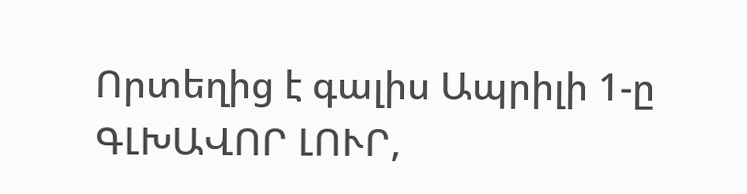Որտեղից է գալիս Ապրիլի 1-ը
ԳԼԽԱՎՈՐ ԼՈՒՐ,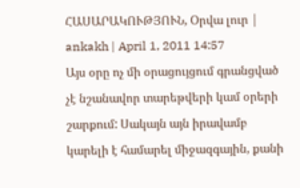ՀԱՍԱՐԱԿՈՒԹՅՈՒՆ, Օրվա լուր | ankakh | April 1, 2011 14:57
Այս օրը ոչ մի օրացույցում գրանցված չէ նշանավոր տարեթվերի կամ օրերի շարքում: Սակայն այն իրավամբ կարելի է համարել միջազգային, քանի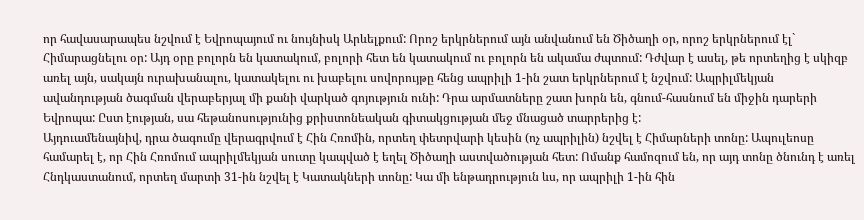որ հավասարապես նշվում է Եվրոպայում ու նույնիսկ Արևելքում: Որոշ երկրներում այն անվանում են Ծիծաղի օր, որոշ երկրներում էլ` Հիմարացնելու օր: Այդ օրը բոլորն են կատակում, բոլորի հետ են կատակում ու բոլորն են ակամա ժպտում: Դժվար է ասել, թե որտեղից է սկիզբ առել այն, սակայն ուրախանալու, կատակելու ու խաբելու սովորույթը հենց ապրիլի 1-ին շատ երկրներում է նշվում: Ապրիլմեկյան ավանդության ծագման վերաբերյալ մի քանի վարկած գոյություն ունի: Դրա արմատները շատ խորն են, գնում-հասնում են միջին դարերի Եվրոպա: Ըստ էության, սա հեթանոսությունից քրիստոնեական գիտակցության մեջ մնացած տարրերից է:
Այդուամենայնիվ, դրա ծագումը վերագրվում է Հին Հռոմին, որտեղ փետրվարի կեսին (ոչ ապրիլին) նշվել է Հիմարների տոնը: Ապուլեոսը համարել է, որ Հին Հռոմում ապրիլմեկյան սուտը կապված է եղել Ծիծաղի աստվածության հետ: Ոմանք համոզում են, որ այդ տոնը ծնունդ է առել Հնդկաստանում, որտեղ մարտի 31-ին նշվել է Կատակների տոնը: Կա մի ենթադրություն ևս, որ ապրիլի 1-ին հին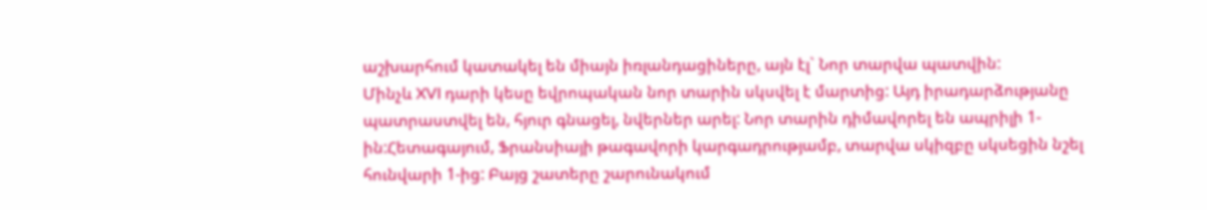աշխարհում կատակել են միայն իռլանդացիները, այն էլ` Նոր տարվա պատվին:
Մինչև XVI դարի կեսը եվրոպական նոր տարին սկսվել է մարտից: Այդ իրադարձությանը պատրաստվել են, հյուր գնացել, նվերներ արել: Նոր տարին դիմավորել են ապրիլի 1-ին:Հետագայում, Ֆրանսիայի թագավորի կարգադրությամբ, տարվա սկիզբը սկսեցին նշել հունվարի 1-ից: Բայց շատերը շարունակում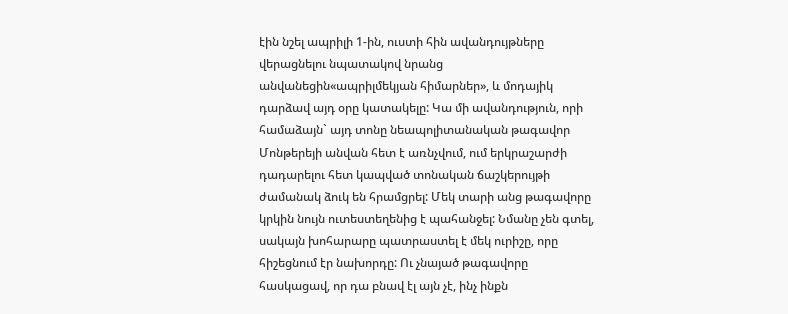էին նշել ապրիլի 1-ին, ուստի հին ավանդույթները վերացնելու նպատակով նրանց անվանեցին«ապրիլմեկյան հիմարներ», և մոդայիկ դարձավ այդ օրը կատակելը: Կա մի ավանդություն, որի համաձայն` այդ տոնը նեապոլիտանական թագավոր Մոնթերեյի անվան հետ է առնչվում, ում երկրաշարժի դադարելու հետ կապված տոնական ճաշկերույթի ժամանակ ձուկ են հրամցրել: Մեկ տարի անց թագավորը կրկին նույն ուտեստեղենից է պահանջել: Նմանը չեն գտել, սակայն խոհարարը պատրաստել է մեկ ուրիշը, որը հիշեցնում էր նախորդը: Ու չնայած թագավորը հասկացավ, որ դա բնավ էլ այն չէ, ինչ ինքն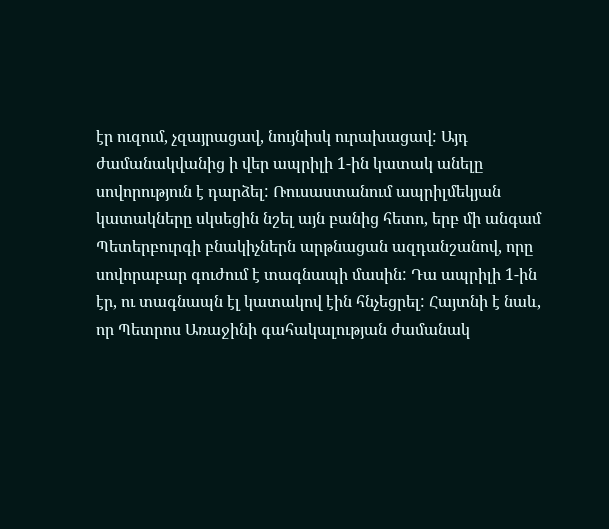էր ուզում, չզայրացավ, նույնիսկ ուրախացավ: Այդ ժամանակվանից ի վեր ապրիլի 1-ին կատակ անելը սովորություն է դարձել: Ռուսաստանում ապրիլմեկյան կատակները սկսեցին նշել այն բանից հետո, երբ մի անգամ Պետերբուրգի բնակիչներն արթնացան ազդանշանով, որը սովորաբար գուժում է տագնապի մասին: Դա ապրիլի 1-ին էր, ու տագնապն էլ կատակով էին հնչեցրել: Հայտնի է նաև, որ Պետրոս Առաջինի գահակալության ժամանակ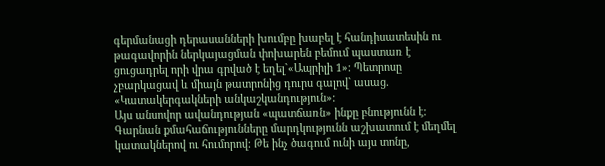գերմանացի դերասանների խումբը խաբել է հանդիսատեսին ու թագավորին ներկայացման փոխարեն բեմում պաստառ է ցուցադրել որի վրա գրված է եղել`«Ապրիլի 1»: Պետրոսը չբարկացավ և միայն թատրոնից դուրս գալով` ասաց. «Կատակերգակների անկաշկանդություն»:
Այս անսովոր ավանդության «պատճառն» ինքը բնությունն է: Գարնան քմահաճությունները մարդկությունն աշխատում է մեղմել կատակներով ու հումորով: Թե ինչ ծագում ունի այս տոնը,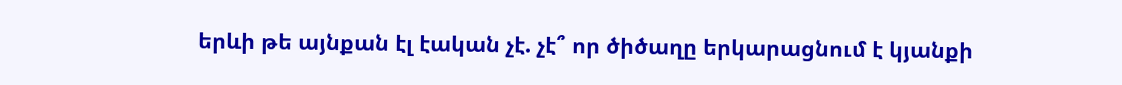երևի թե այնքան էլ էական չէ. չէ՞ որ ծիծաղը երկարացնում է կյանքի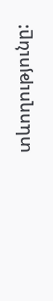տևողությունը: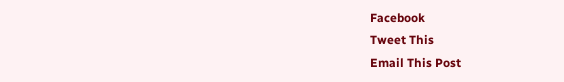Facebook
Tweet This
Email This Post